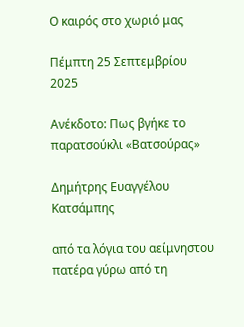Ο καιρός στο χωριό μας

Πέμπτη 25 Σεπτεμβρίου 2025

Ανέκδοτο: Πως βγήκε το παρατσούκλι «Βατσούρας»

Δημήτρης Ευαγγέλου Κατσάμπης

από τα λόγια του αείμνηστου πατέρα γύρω από τη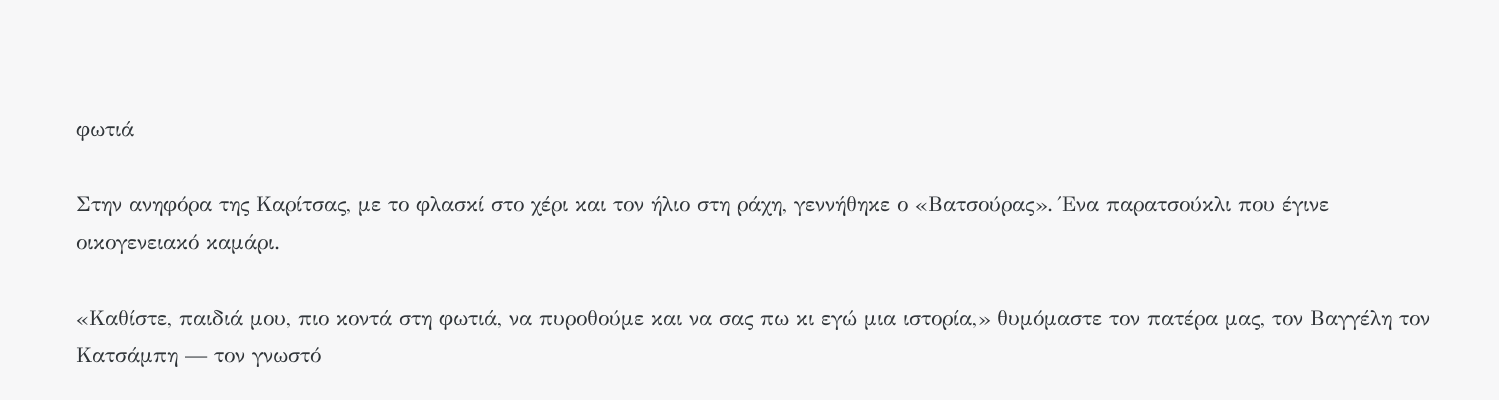φωτιά

Στην ανηφόρα της Καρίτσας, με το φλασκί στο χέρι και τον ήλιο στη ράχη, γεννήθηκε ο «Βατσούρας». Ένα παρατσούκλι που έγινε οικογενειακό καμάρι.

«Καθίστε, παιδιά μου, πιο κοντά στη φωτιά, να πυροθούμε και να σας πω κι εγώ μια ιστορία,» θυμόμαστε τον πατέρα μας, τον Βαγγέλη τον Κατσάμπη — τον γνωστό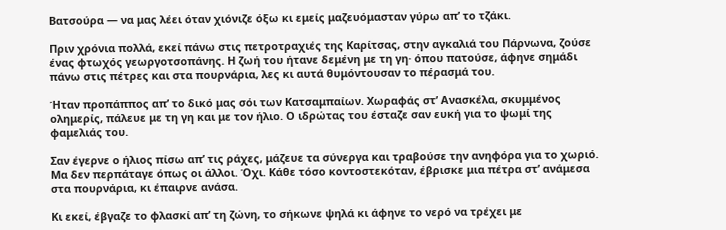Βατσούρα — να μας λέει όταν χιόνιζε όξω κι εμείς μαζευόμασταν γύρω απ’ το τζάκι.

Πριν χρόνια πολλά, εκεί πάνω στις πετροτραχιές της Καρίτσας, στην αγκαλιά του Πάρνωνα, ζούσε ένας φτωχός γεωργοτσοπάνης. Η ζωή του ήτανε δεμένη με τη γη· όπου πατούσε, άφηνε σημάδι πάνω στις πέτρες και στα πουρνάρια, λες κι αυτά θυμόντουσαν το πέρασμά του.

Ήταν προπάππος απ’ το δικό μας σόι των Κατσαμπαίων. Χωραφάς στ’ Ανασκέλα, σκυμμένος ολημερίς, πάλευε με τη γη και με τον ήλιο. Ο ιδρώτας του έσταζε σαν ευκή για το ψωμί της φαμελιάς του.

Σαν έγερνε ο ήλιος πίσω απ’ τις ράχες, μάζευε τα σύνεργα και τραβούσε την ανηφόρα για το χωριό. Μα δεν περπάταγε όπως οι άλλοι. Όχι. Κάθε τόσο κοντοστεκόταν, έβρισκε μια πέτρα στ’ ανάμεσα στα πουρνάρια, κι έπαιρνε ανάσα.

Κι εκεί, έβγαζε το φλασκί απ’ τη ζώνη, το σήκωνε ψηλά κι άφηνε το νερό να τρέχει με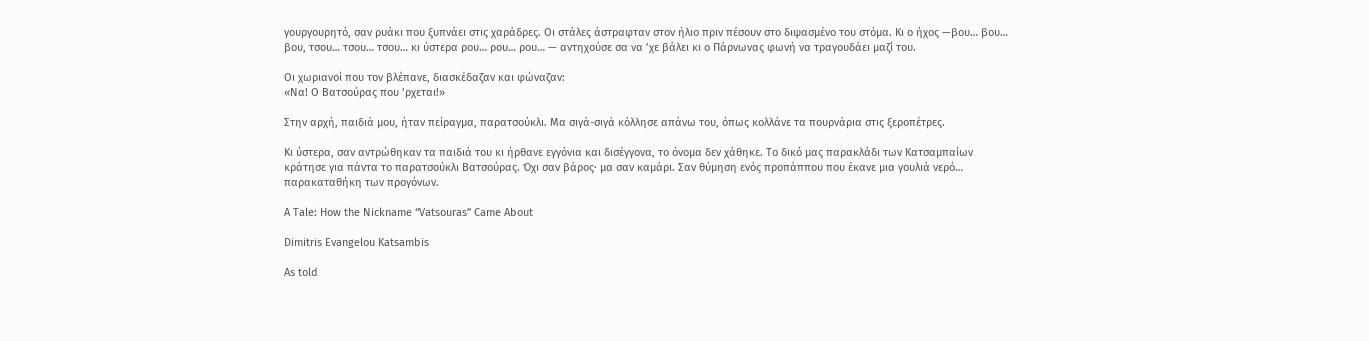γουργουρητό, σαν ρυάκι που ξυπνάει στις χαράδρες. Οι στάλες άστραφταν στον ήλιο πριν πέσουν στο διψασμένο του στόμα. Κι ο ήχος —βου… βου… βου, τσου… τσου… τσου… κι ύστερα ρου… ρου… ρου… — αντηχούσε σα να ’χε βάλει κι ο Πάρνωνας φωνή να τραγουδάει μαζί του.

Οι χωριανοί που τον βλέπανε, διασκέδαζαν και φώναζαν:
«Να! Ο Βατσούρας που ’ρχεται!»

Στην αρχή, παιδιά μου, ήταν πείραγμα, παρατσούκλι. Μα σιγά-σιγά κόλλησε απάνω του, όπως κολλάνε τα πουρνάρια στις ξεροπέτρες.

Κι ύστερα, σαν αντρώθηκαν τα παιδιά του κι ήρθανε εγγόνια και δισέγγονα, το όνομα δεν χάθηκε. Το δικό μας παρακλάδι των Κατσαμπαίων κράτησε για πάντα το παρατσούκλι Βατσούρας. Όχι σαν βάρος· μα σαν καμάρι. Σαν θύμηση ενός προπάππου που έκανε μια γουλιά νερό… παρακαταθήκη των προγόνων.

A Tale: How the Nickname “Vatsouras” Came About

Dimitris Evangelou Katsambis

As told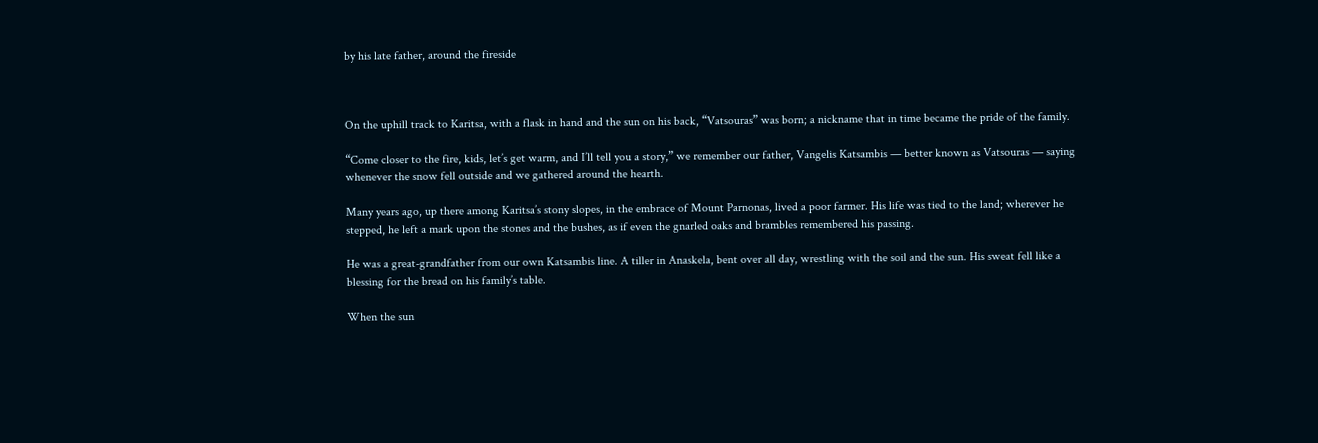by his late father, around the fireside



On the uphill track to Karitsa, with a flask in hand and the sun on his back, “Vatsouras” was born; a nickname that in time became the pride of the family.

“Come closer to the fire, kids, let’s get warm, and I’ll tell you a story,” we remember our father, Vangelis Katsambis — better known as Vatsouras — saying whenever the snow fell outside and we gathered around the hearth.

Many years ago, up there among Karitsa’s stony slopes, in the embrace of Mount Parnonas, lived a poor farmer. His life was tied to the land; wherever he stepped, he left a mark upon the stones and the bushes, as if even the gnarled oaks and brambles remembered his passing.

He was a great-grandfather from our own Katsambis line. A tiller in Anaskela, bent over all day, wrestling with the soil and the sun. His sweat fell like a blessing for the bread on his family’s table.

When the sun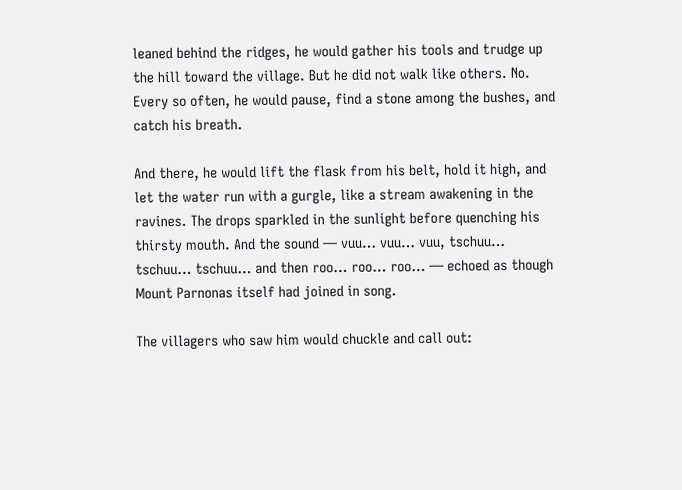leaned behind the ridges, he would gather his tools and trudge up the hill toward the village. But he did not walk like others. No. Every so often, he would pause, find a stone among the bushes, and catch his breath.

And there, he would lift the flask from his belt, hold it high, and let the water run with a gurgle, like a stream awakening in the ravines. The drops sparkled in the sunlight before quenching his thirsty mouth. And the sound — vuu… vuu… vuu, tschuu… tschuu… tschuu… and then roo… roo… roo… — echoed as though Mount Parnonas itself had joined in song.

The villagers who saw him would chuckle and call out: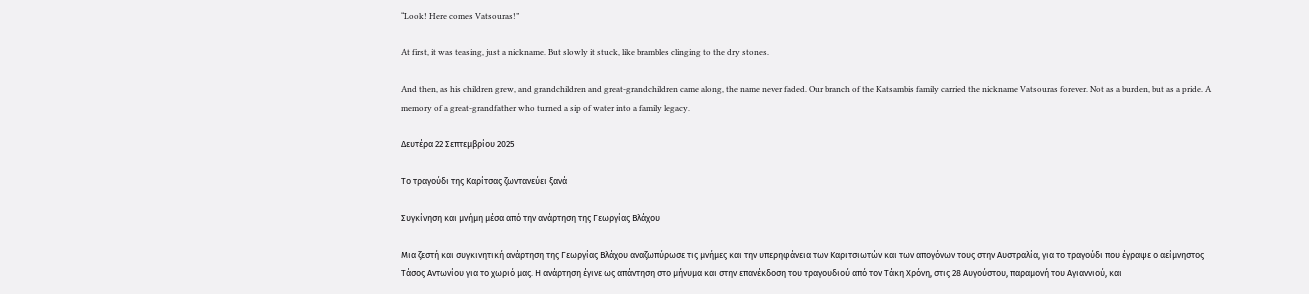“Look! Here comes Vatsouras!”

At first, it was teasing, just a nickname. But slowly it stuck, like brambles clinging to the dry stones.

And then, as his children grew, and grandchildren and great-grandchildren came along, the name never faded. Our branch of the Katsambis family carried the nickname Vatsouras forever. Not as a burden, but as a pride. A memory of a great-grandfather who turned a sip of water into a family legacy.

Δευτέρα 22 Σεπτεμβρίου 2025

Το τραγούδι της Καρίτσας ζωντανεύει ξανά

Συγκίνηση και μνήμη μέσα από την ανάρτηση της Γεωργίας Βλάχου

Μια ζεστή και συγκινητική ανάρτηση της Γεωργίας Βλάχου αναζωπύρωσε τις μνήμες και την υπερηφάνεια των Καριτσιωτών και των απογόνων τους στην Αυστραλία, για το τραγούδι που έγραψε ο αείμνηστος Τάσος Αντωνίου για το χωριό μας. Η ανάρτηση έγινε ως απάντηση στο μήνυμα και στην επανέκδοση του τραγουδιού από τον Τάκη Χρόνη, στις 28 Αυγούστου, παραμονή του Αγιαννιού, και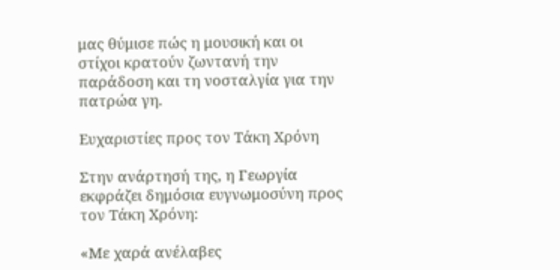μας θύμισε πώς η μουσική και οι στίχοι κρατούν ζωντανή την παράδοση και τη νοσταλγία για την πατρώα γη.

Ευχαριστίες προς τον Τάκη Χρόνη

Στην ανάρτησή της, η Γεωργία εκφράζει δημόσια ευγνωμοσύνη προς τον Τάκη Χρόνη:

«Με χαρά ανέλαβες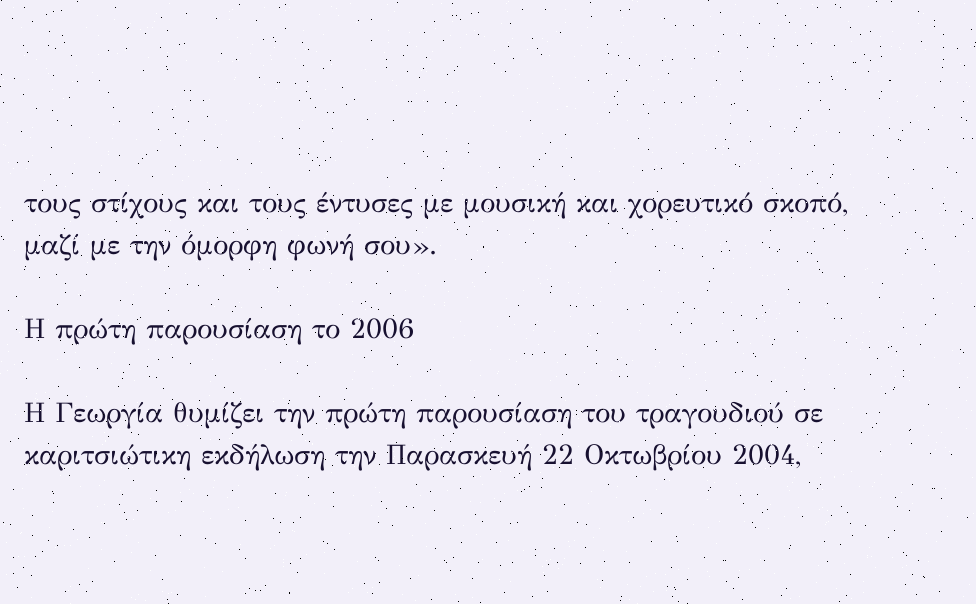τους στίχους και τους έντυσες με μουσική και χορευτικό σκοπό, μαζί με την όμορφη φωνή σου».

Η πρώτη παρουσίαση το 2006

Η Γεωργία θυμίζει την πρώτη παρουσίαση του τραγουδιού σε καριτσιώτικη εκδήλωση την Παρασκευή 22 Οκτωβρίου 2004,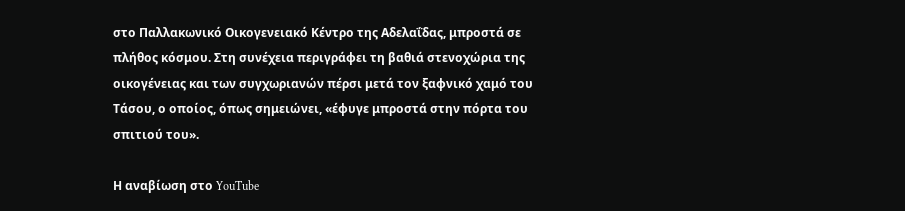στο Παλλακωνικό Οικογενειακό Κέντρο της Αδελαΐδας, μπροστά σε πλήθος κόσμου. Στη συνέχεια περιγράφει τη βαθιά στενοχώρια της οικογένειας και των συγχωριανών πέρσι μετά τον ξαφνικό χαμό του Τάσου, ο οποίος, όπως σημειώνει, «έφυγε μπροστά στην πόρτα του σπιτιού του».

Η αναβίωση στο YouTube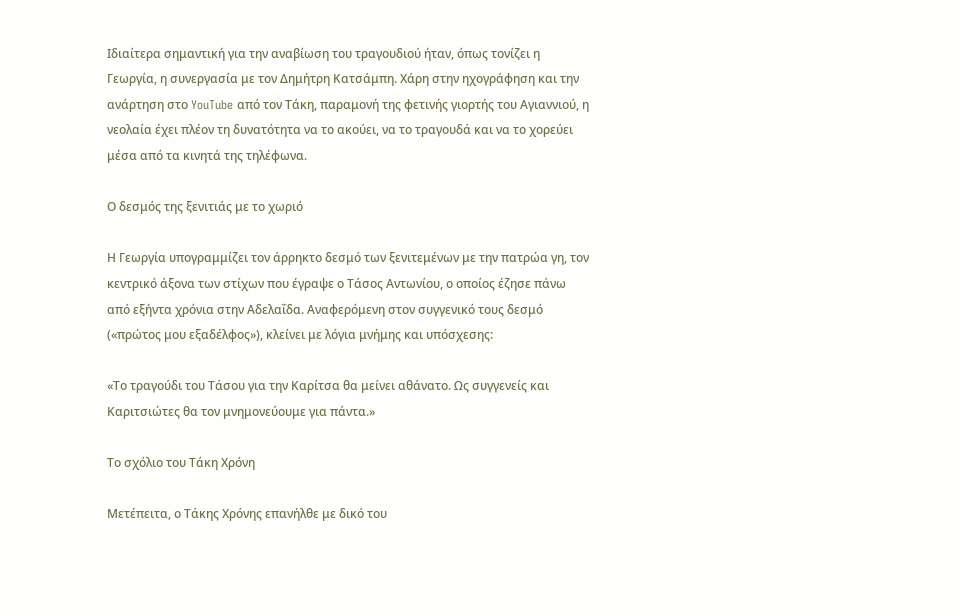Ιδιαίτερα σημαντική για την αναβίωση του τραγουδιού ήταν, όπως τονίζει η Γεωργία, η συνεργασία με τον Δημήτρη Κατσάμπη. Χάρη στην ηχογράφηση και την ανάρτηση στο YouTube από τον Τάκη, παραμονή της φετινής γιορτής του Αγιαννιού, η νεολαία έχει πλέον τη δυνατότητα να το ακούει, να το τραγουδά και να το χορεύει μέσα από τα κινητά της τηλέφωνα.

Ο δεσμός της ξενιτιάς με το χωριό

Η Γεωργία υπογραμμίζει τον άρρηκτο δεσμό των ξενιτεμένων με την πατρώα γη, τον κεντρικό άξονα των στίχων που έγραψε ο Τάσος Αντωνίου, ο οποίος έζησε πάνω από εξήντα χρόνια στην Αδελαΐδα. Αναφερόμενη στον συγγενικό τους δεσμό («πρώτος μου εξαδέλφος»), κλείνει με λόγια μνήμης και υπόσχεσης:

«Το τραγούδι του Τάσου για την Καρίτσα θα μείνει αθάνατο. Ως συγγενείς και Καριτσιώτες θα τον μνημονεύουμε για πάντα.»

Το σχόλιο του Τάκη Χρόνη

Μετέπειτα, ο Τάκης Χρόνης επανήλθε με δικό του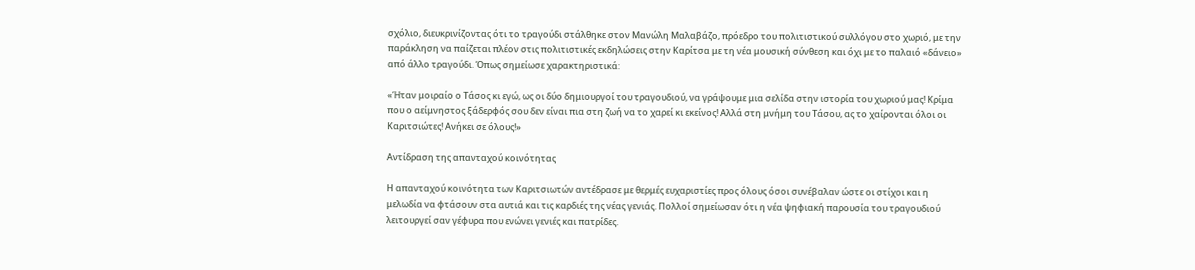σχόλιο, διευκρινίζοντας ότι το τραγούδι στάλθηκε στον Μανώλη Μαλαβάζο, πρόεδρο του πολιτιστικού συλλόγου στο χωριό, με την παράκληση να παίζεται πλέον στις πολιτιστικές εκδηλώσεις στην Καρίτσα με τη νέα μουσική σύνθεση και όχι με το παλαιό «δάνειο» από άλλο τραγούδι. Όπως σημείωσε χαρακτηριστικά:

«Ήταν μοιραίο ο Τάσος κι εγώ, ως οι δύο δημιουργοί του τραγουδιού, να γράψουμε μια σελίδα στην ιστορία του χωριού μας! Κρίμα που ο αείμνηστος ξάδερφός σου δεν είναι πια στη ζωή να το χαρεί κι εκείνος! Αλλά στη μνήμη του Τάσου, ας το χαίρονται όλοι οι Καριτσιώτες! Ανήκει σε όλους!»

Αντίδραση της απανταχού κοινότητας

Η απανταχού κοινότητα των Καριτσιωτών αντέδρασε με θερμές ευχαριστίες προς όλους όσοι συνέβαλαν ώστε οι στίχοι και η μελωδία να φτάσουν στα αυτιά και τις καρδιές της νέας γενιάς. Πολλοί σημείωσαν ότι η νέα ψηφιακή παρουσία του τραγουδιού λειτουργεί σαν γέφυρα που ενώνει γενιές και πατρίδες.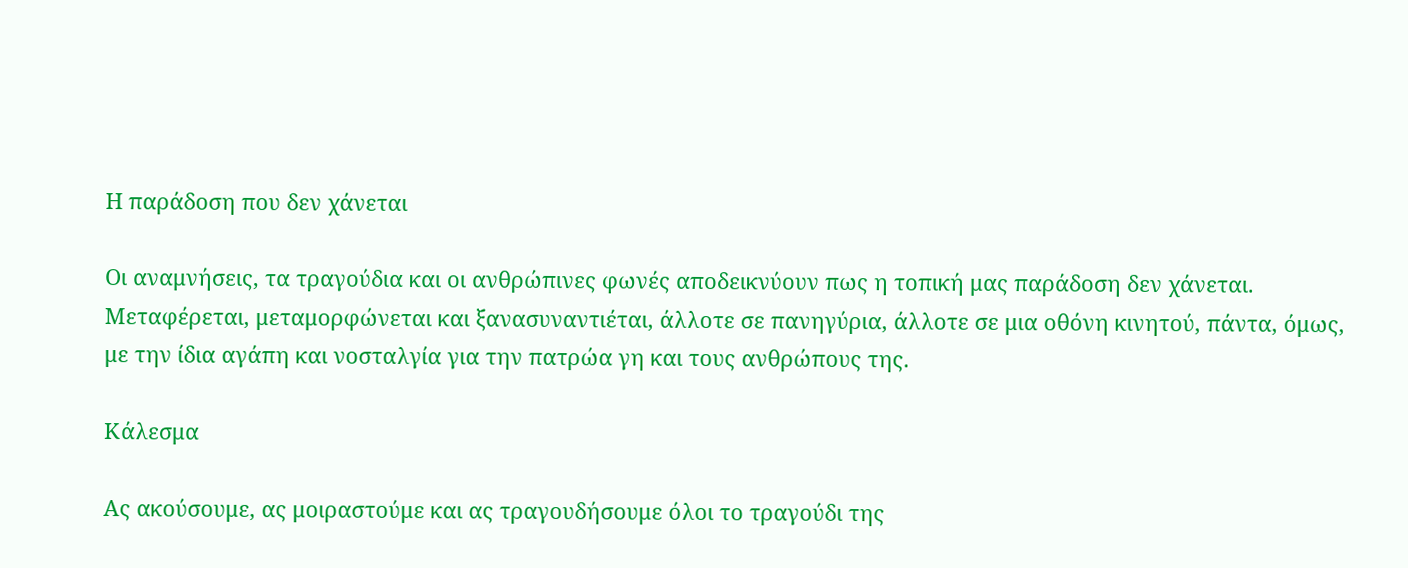Η παράδοση που δεν χάνεται

Οι αναμνήσεις, τα τραγούδια και οι ανθρώπινες φωνές αποδεικνύουν πως η τοπική μας παράδοση δεν χάνεται. Μεταφέρεται, μεταμορφώνεται και ξανασυναντιέται, άλλοτε σε πανηγύρια, άλλοτε σε μια οθόνη κινητού, πάντα, όμως, με την ίδια αγάπη και νοσταλγία για την πατρώα γη και τους ανθρώπους της.

Κάλεσμα

Ας ακούσουμε, ας μοιραστούμε και ας τραγουδήσουμε όλοι το τραγούδι της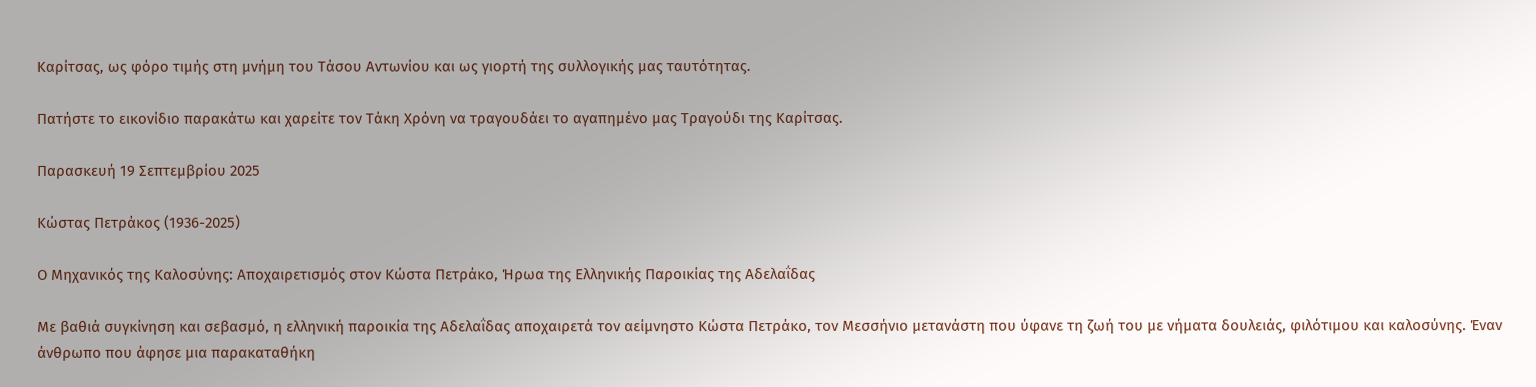Καρίτσας, ως φόρο τιμής στη μνήμη του Τάσου Αντωνίου και ως γιορτή της συλλογικής μας ταυτότητας.

Πατήστε το εικονίδιο παρακάτω και χαρείτε τον Τάκη Χρόνη να τραγουδάει το αγαπημένο μας Τραγούδι της Καρίτσας.

Παρασκευή 19 Σεπτεμβρίου 2025

Κώστας Πετράκος (1936-2025)

Ο Μηχανικός της Καλοσύνης: Αποχαιρετισμός στον Κώστα Πετράκο, Ήρωα της Ελληνικής Παροικίας της Αδελαΐδας

Με βαθιά συγκίνηση και σεβασμό, η ελληνική παροικία της Αδελαΐδας αποχαιρετά τον αείμνηστο Κώστα Πετράκο, τον Μεσσήνιο μετανάστη που ύφανε τη ζωή του με νήματα δουλειάς, φιλότιμου και καλοσύνης. Έναν άνθρωπο που άφησε μια παρακαταθήκη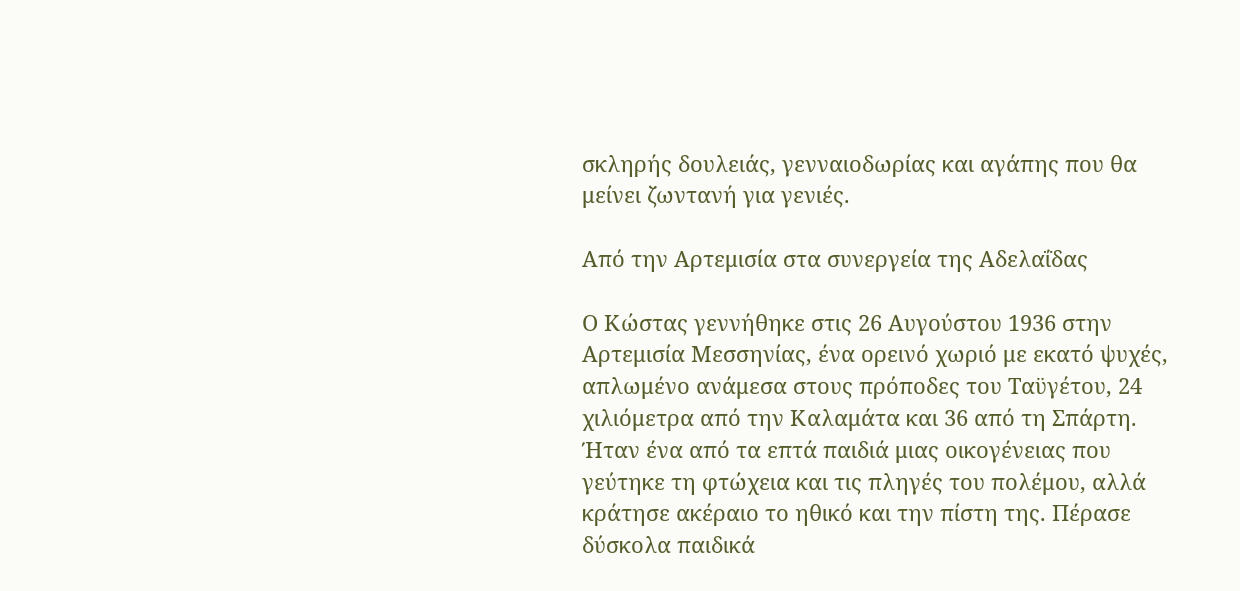σκληρής δουλειάς, γενναιοδωρίας και αγάπης που θα μείνει ζωντανή για γενιές.

Από την Αρτεμισία στα συνεργεία της Αδελαΐδας

Ο Κώστας γεννήθηκε στις 26 Αυγούστου 1936 στην Αρτεμισία Μεσσηνίας, ένα ορεινό χωριό με εκατό ψυχές, απλωμένο ανάμεσα στους πρόποδες του Ταϋγέτου, 24 χιλιόμετρα από την Καλαμάτα και 36 από τη Σπάρτη. Ήταν ένα από τα επτά παιδιά μιας οικογένειας που γεύτηκε τη φτώχεια και τις πληγές του πολέμου, αλλά κράτησε ακέραιο το ηθικό και την πίστη της. Πέρασε δύσκολα παιδικά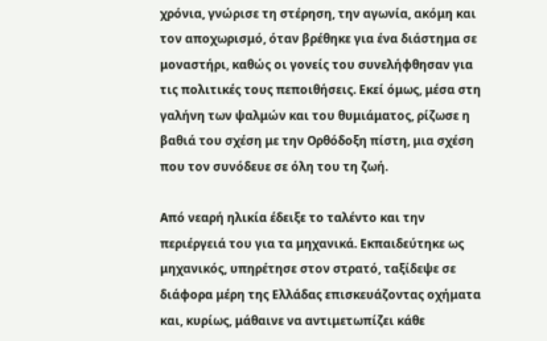χρόνια, γνώρισε τη στέρηση, την αγωνία, ακόμη και τον αποχωρισμό, όταν βρέθηκε για ένα διάστημα σε μοναστήρι, καθώς οι γονείς του συνελήφθησαν για τις πολιτικές τους πεποιθήσεις. Εκεί όμως, μέσα στη γαλήνη των ψαλμών και του θυμιάματος, ρίζωσε η βαθιά του σχέση με την Ορθόδοξη πίστη, μια σχέση που τον συνόδευε σε όλη του τη ζωή.

Από νεαρή ηλικία έδειξε το ταλέντο και την περιέργειά του για τα μηχανικά. Εκπαιδεύτηκε ως μηχανικός, υπηρέτησε στον στρατό, ταξίδεψε σε διάφορα μέρη της Ελλάδας επισκευάζοντας οχήματα και, κυρίως, μάθαινε να αντιμετωπίζει κάθε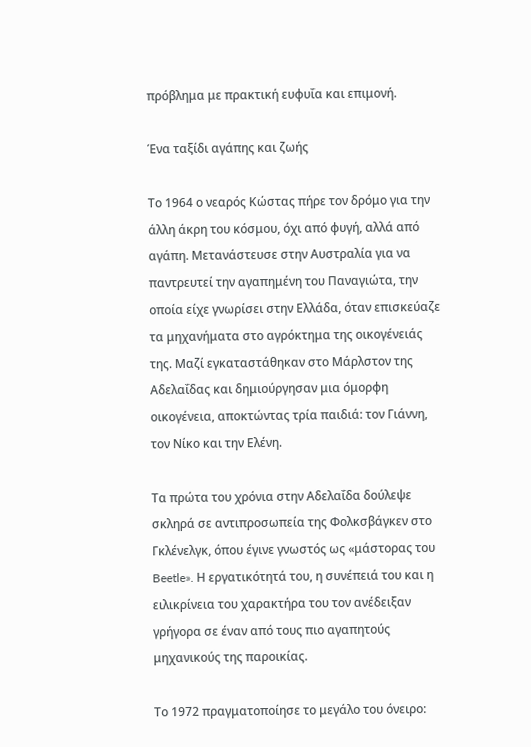πρόβλημα με πρακτική ευφυΐα και επιμονή.

Ένα ταξίδι αγάπης και ζωής

Το 1964 ο νεαρός Κώστας πήρε τον δρόμο για την άλλη άκρη του κόσμου, όχι από φυγή, αλλά από αγάπη. Μετανάστευσε στην Αυστραλία για να παντρευτεί την αγαπημένη του Παναγιώτα, την οποία είχε γνωρίσει στην Ελλάδα, όταν επισκεύαζε τα μηχανήματα στο αγρόκτημα της οικογένειάς της. Μαζί εγκαταστάθηκαν στο Μάρλστον της Αδελαΐδας και δημιούργησαν μια όμορφη οικογένεια, αποκτώντας τρία παιδιά: τον Γιάννη, τον Νίκο και την Ελένη.

Τα πρώτα του χρόνια στην Αδελαΐδα δούλεψε σκληρά σε αντιπροσωπεία της Φολκσβάγκεν στο Γκλένελγκ, όπου έγινε γνωστός ως «μάστορας του Beetle». Η εργατικότητά του, η συνέπειά του και η ειλικρίνεια του χαρακτήρα του τον ανέδειξαν γρήγορα σε έναν από τους πιο αγαπητούς μηχανικούς της παροικίας.

Το 1972 πραγματοποίησε το μεγάλο του όνειρο: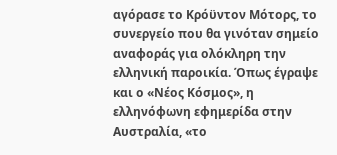αγόρασε το Κρόϋντον Μότορς, το συνεργείο που θα γινόταν σημείο αναφοράς για ολόκληρη την ελληνική παροικία. Όπως έγραψε και ο «Νέος Κόσμος», η ελληνόφωνη εφημερίδα στην Αυστραλία, «το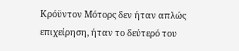Κρόϋντον Μότορς δεν ήταν απλώς επιχείρηση, ήταν το δεύτερό του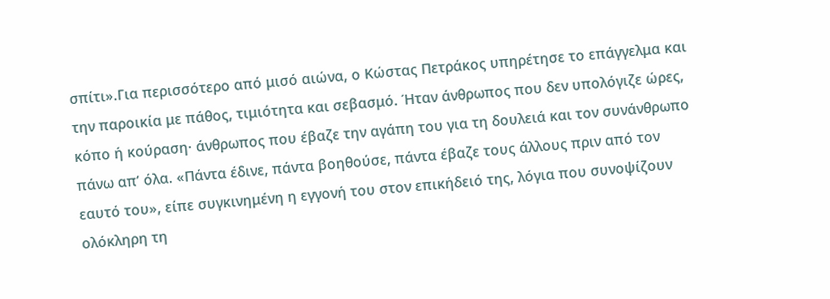σπίτι».Για περισσότερο από μισό αιώνα, ο Κώστας Πετράκος υπηρέτησε το επάγγελμα και την παροικία με πάθος, τιμιότητα και σεβασμό. Ήταν άνθρωπος που δεν υπολόγιζε ώρες, κόπο ή κούραση· άνθρωπος που έβαζε την αγάπη του για τη δουλειά και τον συνάνθρωπο πάνω απ’ όλα. «Πάντα έδινε, πάντα βοηθούσε, πάντα έβαζε τους άλλους πριν από τον εαυτό του», είπε συγκινημένη η εγγονή του στον επικήδειό της, λόγια που συνοψίζουν ολόκληρη τη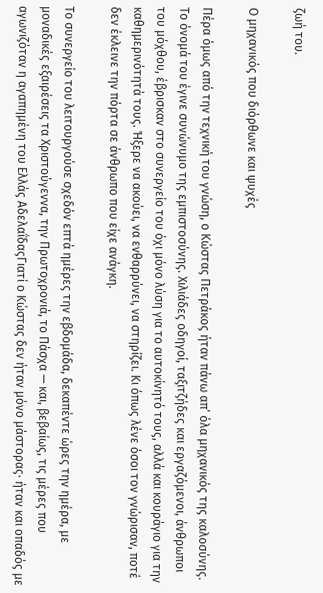ζωή του.

Ο μηχανικός που διόρθωνε και ψυχές

Πέρα όμως από την τεχνική του γνώση, ο Κώστας Πετράκος ήταν πάνω απ’ όλα μηχανικός της καλοσύνης. Το όνομά του έγινε συνώνυμο της εμπιστοσύνης. Χιλιάδες οδηγοί, ταξιτζήδες και εργαζόμενοι, άνθρωποι του μόχθου, έβρισκαν στο συνεργείο του όχι μόνο λύση για το αυτοκίνητό τους, αλλά και κουράγιο για την καθημερινότητά τους. Ήξερε να ακούει, να ενθαρρύνει, να στηρίζει. Κι όπως λένε όσοι τον γνώρισαν, ποτέ δεν έκλεινε την πόρτα σε άνθρωπο που είχε ανάγκη.

Το συνεργείο του λειτουργούσε σχεδόν επτά ημέρες την εβδομάδα, δεκαπέντε ώρες την ημέρα, με μοναδικές εξαιρέσεις τα Χριστούγεννα, την Πρωτοχρονιά, το Πάσχα — και, βεβαίως, τις μέρες που αγωνιζόταν η αγαπημένη του Ελλάς ΑδελαΐδαςΓιατί ο Κώστας δεν ήταν μόνο μάστορας· ήταν και οπαδός με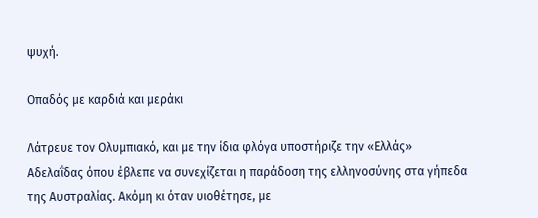ψυχή.

Οπαδός με καρδιά και μεράκι

Λάτρευε τον Ολυμπιακό, και με την ίδια φλόγα υποστήριζε την «Ελλάς» Αδελαΐδας όπου έβλεπε να συνεχίζεται η παράδοση της ελληνοσύνης στα γήπεδα της Αυστραλίας. Ακόμη κι όταν υιοθέτησε, με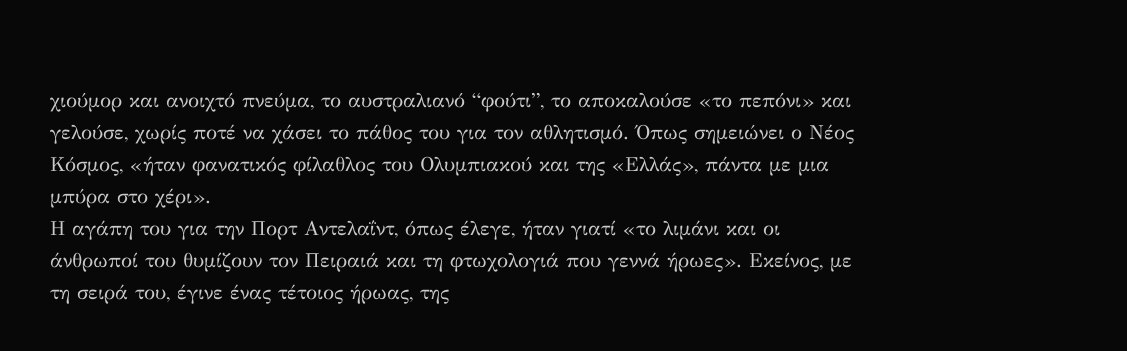χιούμορ και ανοιχτό πνεύμα, το αυστραλιανό “φούτι”, το αποκαλούσε «το πεπόνι» και γελούσε, χωρίς ποτέ να χάσει το πάθος του για τον αθλητισμό. Όπως σημειώνει ο Νέος Κόσμος, «ήταν φανατικός φίλαθλος του Ολυμπιακού και της «Ελλάς», πάντα με μια μπύρα στο χέρι».
Η αγάπη του για την Πορτ Αντελαΐντ, όπως έλεγε, ήταν γιατί «το λιμάνι και οι άνθρωποί του θυμίζουν τον Πειραιά και τη φτωχολογιά που γεννά ήρωες». Εκείνος, με τη σειρά του, έγινε ένας τέτοιος ήρωας, της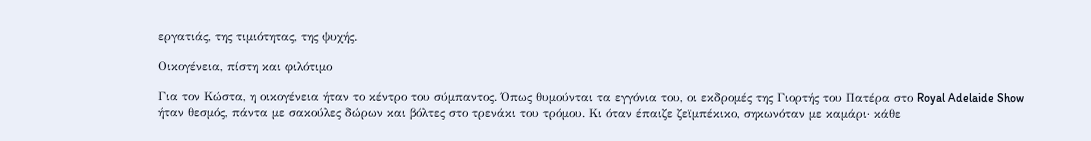εργατιάς, της τιμιότητας, της ψυχής.

Οικογένεια, πίστη και φιλότιμο

Για τον Κώστα, η οικογένεια ήταν το κέντρο του σύμπαντος. Όπως θυμούνται τα εγγόνια του, οι εκδρομές της Γιορτής του Πατέρα στο Royal Adelaide Show ήταν θεσμός, πάντα με σακούλες δώρων και βόλτες στο τρενάκι του τρόμου. Κι όταν έπαιζε ζεϊμπέκικο, σηκωνόταν με καμάρι· κάθε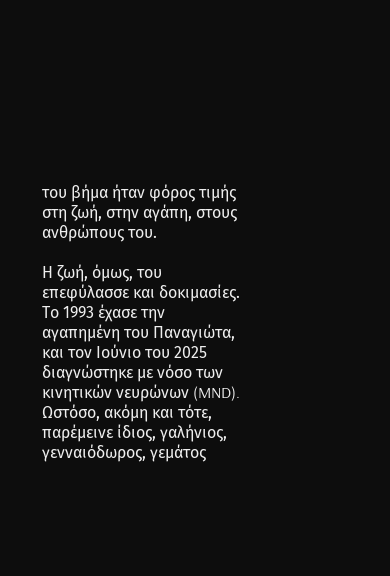του βήμα ήταν φόρος τιμής στη ζωή, στην αγάπη, στους ανθρώπους του.

Η ζωή, όμως, του επεφύλασσε και δοκιμασίες. Το 1993 έχασε την αγαπημένη του Παναγιώτα, και τον Ιούνιο του 2025 διαγνώστηκε με νόσο των κινητικών νευρώνων (MND). Ωστόσο, ακόμη και τότε, παρέμεινε ίδιος, γαλήνιος, γενναιόδωρος, γεμάτος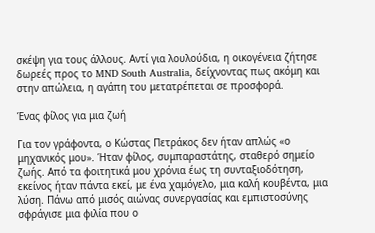σκέψη για τους άλλους. Αντί για λουλούδια, η οικογένεια ζήτησε δωρεές προς το MND South Australia, δείχνοντας πως ακόμη και στην απώλεια, η αγάπη του μετατρέπεται σε προσφορά.

Ένας φίλος για μια ζωή

Για τον γράφοντα, ο Κώστας Πετράκος δεν ήταν απλώς «ο μηχανικός μου». Ήταν φίλος, συμπαραστάτης, σταθερό σημείο ζωής. Από τα φοιτητικά μου χρόνια έως τη συνταξιοδότηση, εκείνος ήταν πάντα εκεί, με ένα χαμόγελο, μια καλή κουβέντα, μια λύση. Πάνω από μισός αιώνας συνεργασίας και εμπιστοσύνης σφράγισε μια φιλία που ο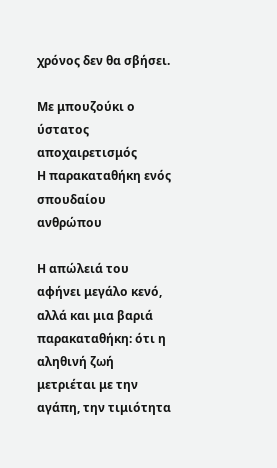χρόνος δεν θα σβήσει.

Με μπουζούκι ο ύστατος αποχαιρετισμός
Η παρακαταθήκη ενός σπουδαίου ανθρώπου

Η απώλειά του αφήνει μεγάλο κενό, αλλά και μια βαριά παρακαταθήκη: ότι η αληθινή ζωή μετριέται με την αγάπη, την τιμιότητα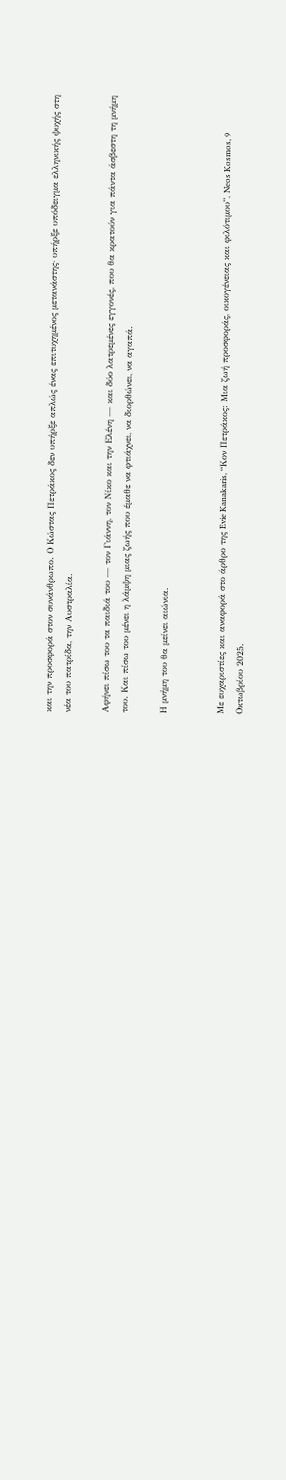και την προσφορά στον συνάνθρωπο. Ο Κώστας Πετράκος δεν υπήρξε απλώς ένας επιτυχημένος μετανάστης· υπήρξε υπόδειγμα ελληνικής ψυχής στη νέα του πατρίδα, την Αυστραλία.

Αφήνει πίσω του τα παιδιά του — τον Γιάννη, τον Νίκο και την Ελένη — και δύο λατρεμένες εγγονές, που θα κρατούν για πάντα άσβεστη τη μνήμη του. Και πίσω του μένει η λάμψη μιας ζωής που έμαθε να φτιάχνει, να διορθώνει, να αγαπά.

Η μνήμη του θα μείνει αιώνια.


Με ευχαριστίες και αναφορά στο άρθρο της Evie Kanakaris, “Κον Πετράκος: Μια ζωή προσφοράς, οικογένειας και φιλότιμου”, Neos Kosmos, 9 Οκτωβρίου 2025.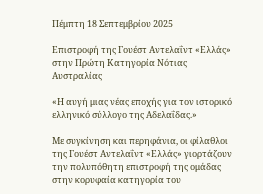Πέμπτη 18 Σεπτεμβρίου 2025

Επιστροφή της Γουέστ Αντελαΐντ «Ελλάς» στην Πρώτη Κατηγορία Νότιας Αυστραλίας

«Η αυγή μιας νέας εποχής για τον ιστορικό ελληνικό σύλλογο της Αδελαΐδας.»

Με συγκίνηση και περηφάνια, οι φίλαθλοι της Γουέστ Αντελαΐντ «Ελλάς» γιορτάζουν την πολυπόθητη επιστροφή της ομάδας στην κορυφαία κατηγορία του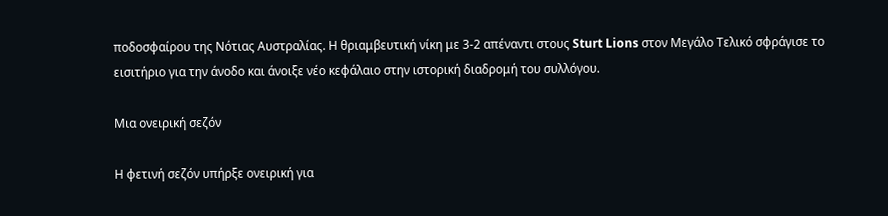ποδοσφαίρου της Νότιας Αυστραλίας. Η θριαμβευτική νίκη με 3-2 απέναντι στους Sturt Lions στον Μεγάλο Τελικό σφράγισε το εισιτήριο για την άνοδο και άνοιξε νέο κεφάλαιο στην ιστορική διαδρομή του συλλόγου.

Μια ονειρική σεζόν

Η φετινή σεζόν υπήρξε ονειρική για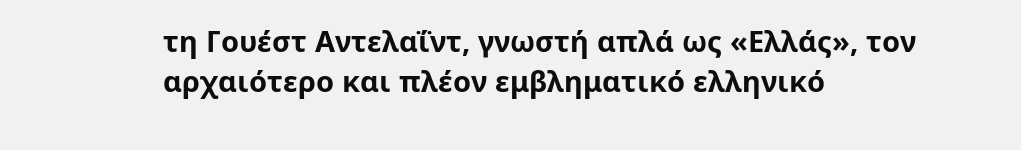τη Γουέστ Αντελαΐντ, γνωστή απλά ως «Ελλάς», τον αρχαιότερο και πλέον εμβληματικό ελληνικό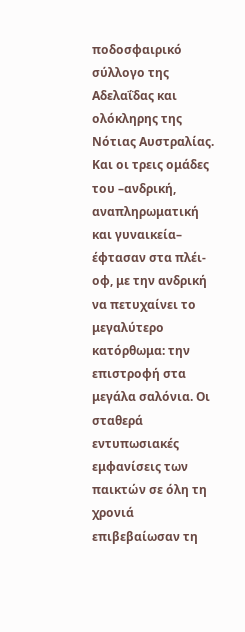ποδοσφαιρικό σύλλογο της Αδελαΐδας και ολόκληρης της Νότιας Αυστραλίας. Και οι τρεις ομάδες του –ανδρική, αναπληρωματική και γυναικεία– έφτασαν στα πλέι-οφ, με την ανδρική να πετυχαίνει το μεγαλύτερο κατόρθωμα: την επιστροφή στα μεγάλα σαλόνια. Οι σταθερά εντυπωσιακές εμφανίσεις των παικτών σε όλη τη χρονιά επιβεβαίωσαν τη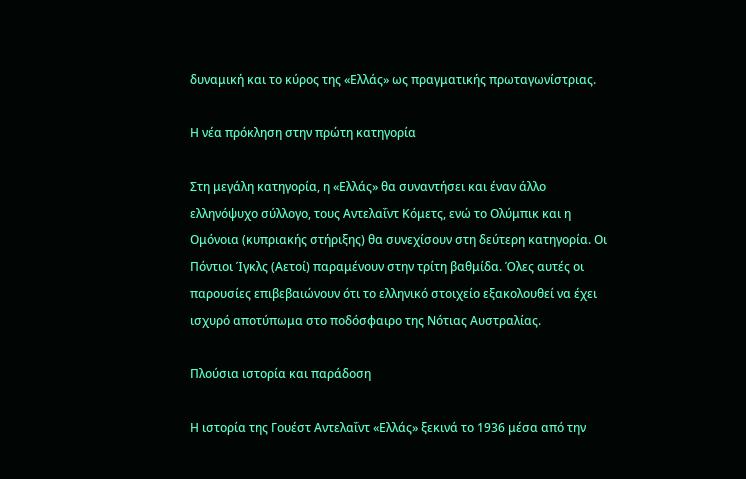δυναμική και το κύρος της «Ελλάς» ως πραγματικής πρωταγωνίστριας.

Η νέα πρόκληση στην πρώτη κατηγορία

Στη μεγάλη κατηγορία, η «Ελλάς» θα συναντήσει και έναν άλλο ελληνόψυχο σύλλογο, τους Αντελαΐντ Κόμετς, ενώ το Ολύμπικ και η Ομόνοια (κυπριακής στήριξης) θα συνεχίσουν στη δεύτερη κατηγορία. Οι Πόντιοι Ίγκλς (Αετοί) παραμένουν στην τρίτη βαθμίδα. Όλες αυτές οι παρουσίες επιβεβαιώνουν ότι το ελληνικό στοιχείο εξακολουθεί να έχει ισχυρό αποτύπωμα στο ποδόσφαιρο της Νότιας Αυστραλίας.

Πλούσια ιστορία και παράδοση

Η ιστορία της Γουέστ Αντελαΐντ «Ελλάς» ξεκινά το 1936 μέσα από την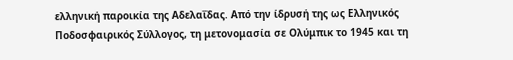ελληνική παροικία της Αδελαΐδας. Από την ίδρυσή της ως Ελληνικός Ποδοσφαιρικός Σύλλογος, τη μετονομασία σε Ολύμπικ το 1945 και τη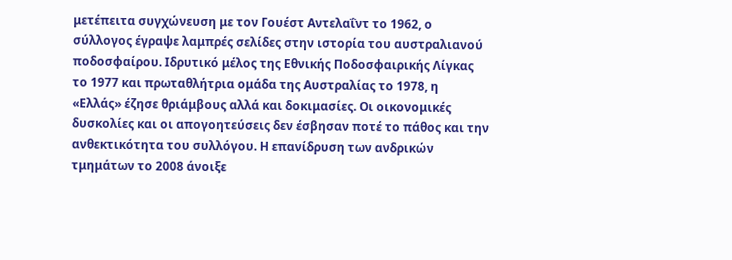μετέπειτα συγχώνευση με τον Γουέστ Αντελαΐντ το 1962, ο σύλλογος έγραψε λαμπρές σελίδες στην ιστορία του αυστραλιανού ποδοσφαίρου. Ιδρυτικό μέλος της Εθνικής Ποδοσφαιρικής Λίγκας το 1977 και πρωταθλήτρια ομάδα της Αυστραλίας το 1978, η «Ελλάς» έζησε θριάμβους αλλά και δοκιμασίες. Οι οικονομικές δυσκολίες και οι απογοητεύσεις δεν έσβησαν ποτέ το πάθος και την ανθεκτικότητα του συλλόγου. Η επανίδρυση των ανδρικών τμημάτων το 2008 άνοιξε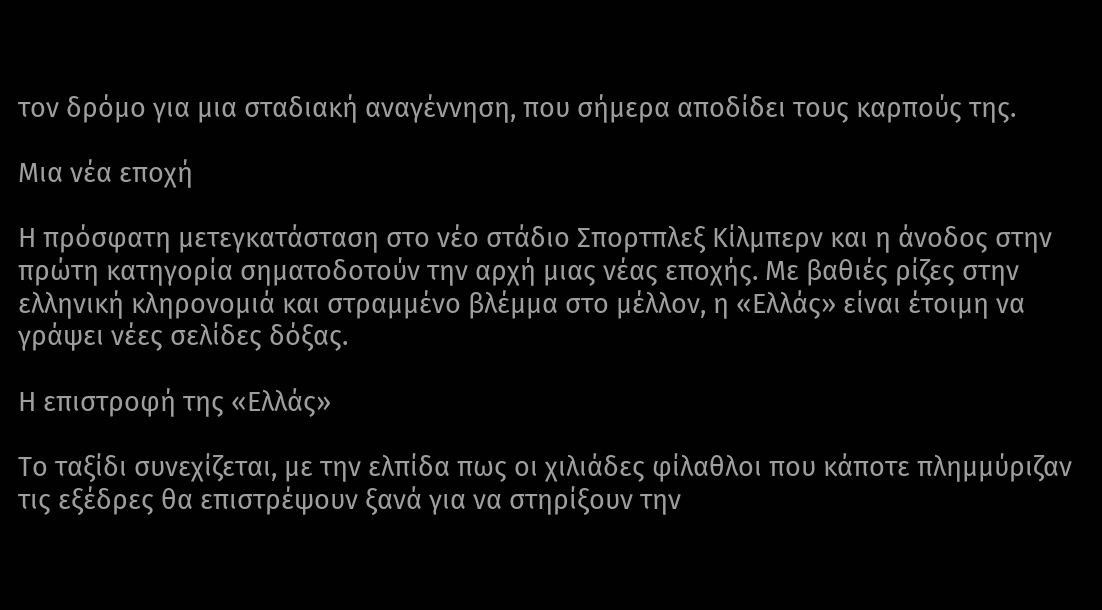τον δρόμο για μια σταδιακή αναγέννηση, που σήμερα αποδίδει τους καρπούς της.

Μια νέα εποχή

Η πρόσφατη μετεγκατάσταση στο νέο στάδιο Σπορτπλεξ Κίλμπερν και η άνοδος στην πρώτη κατηγορία σηματοδοτούν την αρχή μιας νέας εποχής. Με βαθιές ρίζες στην ελληνική κληρονομιά και στραμμένο βλέμμα στο μέλλον, η «Ελλάς» είναι έτοιμη να γράψει νέες σελίδες δόξας.

Η επιστροφή της «Ελλάς»

Το ταξίδι συνεχίζεται, με την ελπίδα πως οι χιλιάδες φίλαθλοι που κάποτε πλημμύριζαν τις εξέδρες θα επιστρέψουν ξανά για να στηρίξουν την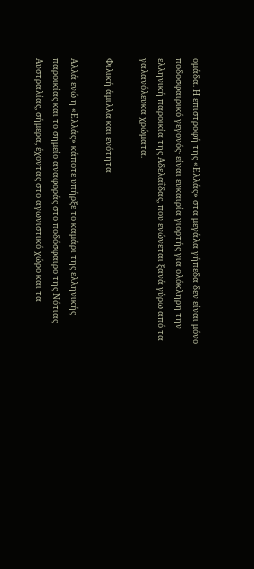ομάδα. Η επιστροφή της «Ελλάς» στα μεγάλα γήπεδα δεν είναι μόνο ποδοσφαιρικό γεγονός· είναι ευκαιρία γιορτής για ολόκληρη την ελληνική παροικία της Αδελαΐδας, που ενώνεται ξανά γύρω από τα γαλανόλευκα χρώματα.

Φιλική άμιλλα και ενότητα

Αλλά ενώ η «Ελλάς» κάποτε υπήρξε το καμάρι της ελληνικής παροικίας και το σημείο αναφοράς στο ποδόσφαιρο της Νότιας Αυστραλίας, σήμερα, έχοντας στο αγωνιστικό χώρο και τα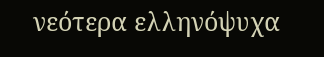νεότερα ελληνόψυχα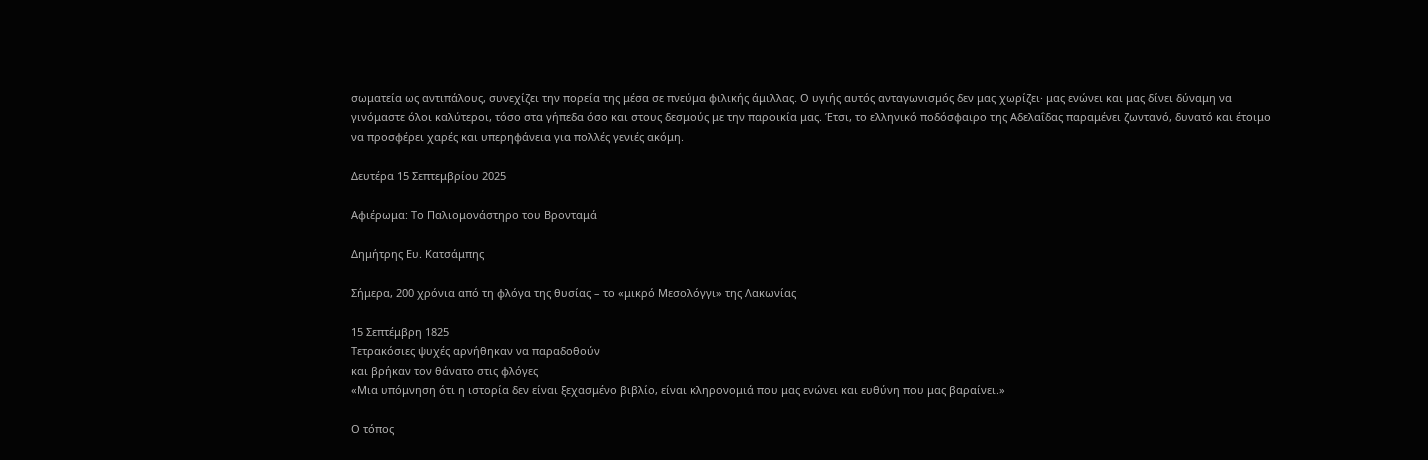σωματεία ως αντιπάλους, συνεχίζει την πορεία της μέσα σε πνεύμα φιλικής άμιλλας. Ο υγιής αυτός ανταγωνισμός δεν μας χωρίζει· μας ενώνει και μας δίνει δύναμη να γινόμαστε όλοι καλύτεροι, τόσο στα γήπεδα όσο και στους δεσμούς με την παροικία μας. Έτσι, το ελληνικό ποδόσφαιρο της Αδελαΐδας παραμένει ζωντανό, δυνατό και έτοιμο να προσφέρει χαρές και υπερηφάνεια για πολλές γενιές ακόμη.

Δευτέρα 15 Σεπτεμβρίου 2025

Αφιέρωμα: Το Παλιομονάστηρο του Βρονταμά

Δημήτρης Ευ. Κατσάμπης

Σήμερα, 200 χρόνια από τη φλόγα της θυσίας – το «μικρό Μεσολόγγι» της Λακωνίας

15 Σεπτέμβρη 1825
Τετρακόσιες ψυχές αρνήθηκαν να παραδοθούν
και βρήκαν τον θάνατο στις φλόγες
«Μια υπόμνηση ότι η ιστορία δεν είναι ξεχασμένο βιβλίο, είναι κληρονομιά που μας ενώνει και ευθύνη που μας βαραίνει.»

Ο τόπος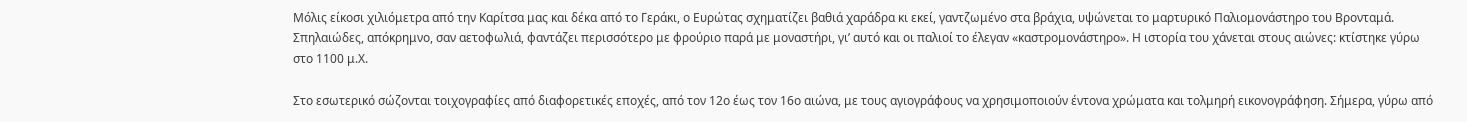Μόλις είκοσι χιλιόμετρα από την Καρίτσα μας και δέκα από το Γεράκι, ο Ευρώτας σχηματίζει βαθιά χαράδρα κι εκεί, γαντζωμένο στα βράχια, υψώνεται το μαρτυρικό Παλιομονάστηρο του Βρονταμά. Σπηλαιώδες, απόκρημνο, σαν αετοφωλιά, φαντάζει περισσότερο με φρούριο παρά με μοναστήρι, γι’ αυτό και οι παλιοί το έλεγαν «καστρομονάστηρο». Η ιστορία του χάνεται στους αιώνες: κτίστηκε γύρω στο 1100 μ.Χ.

Στο εσωτερικό σώζονται τοιχογραφίες από διαφορετικές εποχές, από τον 12ο έως τον 16ο αιώνα, με τους αγιογράφους να χρησιμοποιούν έντονα χρώματα και τολμηρή εικονογράφηση. Σήμερα, γύρω από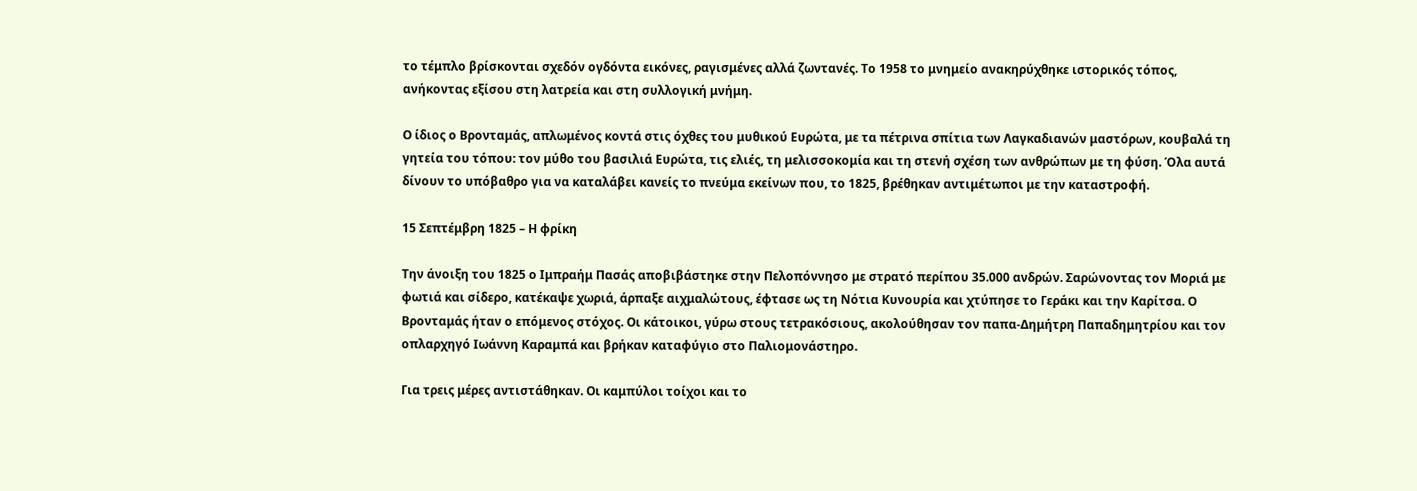το τέμπλο βρίσκονται σχεδόν ογδόντα εικόνες, ραγισμένες αλλά ζωντανές. Το 1958 το μνημείο ανακηρύχθηκε ιστορικός τόπος, ανήκοντας εξίσου στη λατρεία και στη συλλογική μνήμη.

Ο ίδιος ο Βρονταμάς, απλωμένος κοντά στις όχθες του μυθικού Ευρώτα, με τα πέτρινα σπίτια των Λαγκαδιανών μαστόρων, κουβαλά τη γητεία του τόπου: τον μύθο του βασιλιά Ευρώτα, τις ελιές, τη μελισσοκομία και τη στενή σχέση των ανθρώπων με τη φύση. Όλα αυτά δίνουν το υπόβαθρο για να καταλάβει κανείς το πνεύμα εκείνων που, το 1825, βρέθηκαν αντιμέτωποι με την καταστροφή.

15 Σεπτέμβρη 1825 – Η φρίκη

Την άνοιξη του 1825 ο Ιμπραήμ Πασάς αποβιβάστηκε στην Πελοπόννησο με στρατό περίπου 35.000 ανδρών. Σαρώνοντας τον Μοριά με φωτιά και σίδερο, κατέκαψε χωριά, άρπαξε αιχμαλώτους, έφτασε ως τη Νότια Κυνουρία και χτύπησε το Γεράκι και την Καρίτσα. Ο Βρονταμάς ήταν ο επόμενος στόχος. Οι κάτοικοι, γύρω στους τετρακόσιους, ακολούθησαν τον παπα-Δημήτρη Παπαδημητρίου και τον οπλαρχηγό Ιωάννη Καραμπά και βρήκαν καταφύγιο στο Παλιομονάστηρο.

Για τρεις μέρες αντιστάθηκαν. Οι καμπύλοι τοίχοι και το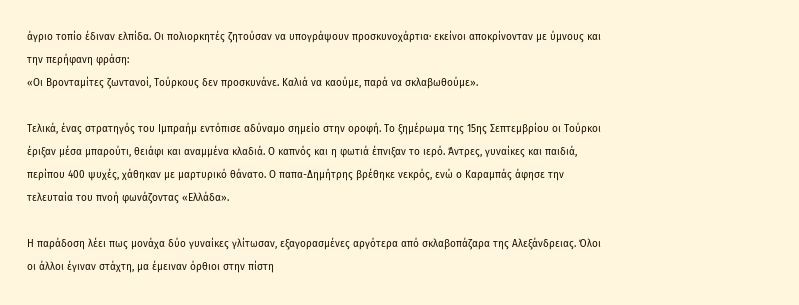άγριο τοπίο έδιναν ελπίδα. Οι πολιορκητές ζητούσαν να υπογράψουν προσκυνοχάρτια· εκείνοι αποκρίνονταν με ύμνους και την περήφανη φράση:
«Οι Βρονταμίτες ζωντανοί, Τούρκους δεν προσκυνάνε. Καλιά να καούμε, παρά να σκλαβωθούμε».

Τελικά, ένας στρατηγός του Ιμπραήμ εντόπισε αδύναμο σημείο στην οροφή. Το ξημέρωμα της 15ης Σεπτεμβρίου οι Τούρκοι έριξαν μέσα μπαρούτι, θειάφι και αναμμένα κλαδιά. Ο καπνός και η φωτιά έπνιξαν το ιερό. Άντρες, γυναίκες και παιδιά, περίπου 400 ψυχές, χάθηκαν με μαρτυρικό θάνατο. Ο παπα-Δημήτρης βρέθηκε νεκρός, ενώ ο Καραμπάς άφησε την τελευταία του πνοή φωνάζοντας «Ελλάδα».

Η παράδοση λέει πως μονάχα δύο γυναίκες γλίτωσαν, εξαγορασμένες αργότερα από σκλαβοπάζαρα της Αλεξάνδρειας. Όλοι οι άλλοι έγιναν στάχτη, μα έμειναν όρθιοι στην πίστη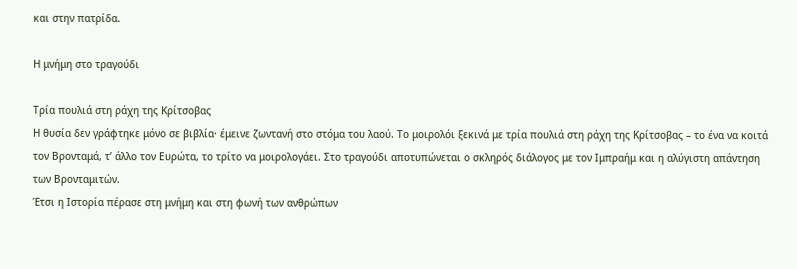και στην πατρίδα.

Η μνήμη στο τραγούδι

Τρία πουλιά στη ράχη της Κρίτσοβας
Η θυσία δεν γράφτηκε μόνο σε βιβλία· έμεινε ζωντανή στο στόμα του λαού. Το μοιρολόι ξεκινά με τρία πουλιά στη ράχη της Κρίτσοβας – το ένα να κοιτά τον Βρονταμά, τ’ άλλο τον Ευρώτα, το τρίτο να μοιρολογάει. Στο τραγούδι αποτυπώνεται ο σκληρός διάλογος με τον Ιμπραήμ και η αλύγιστη απάντηση των Βρονταμιτών.
Έτσι η Ιστορία πέρασε στη μνήμη και στη φωνή των ανθρώπων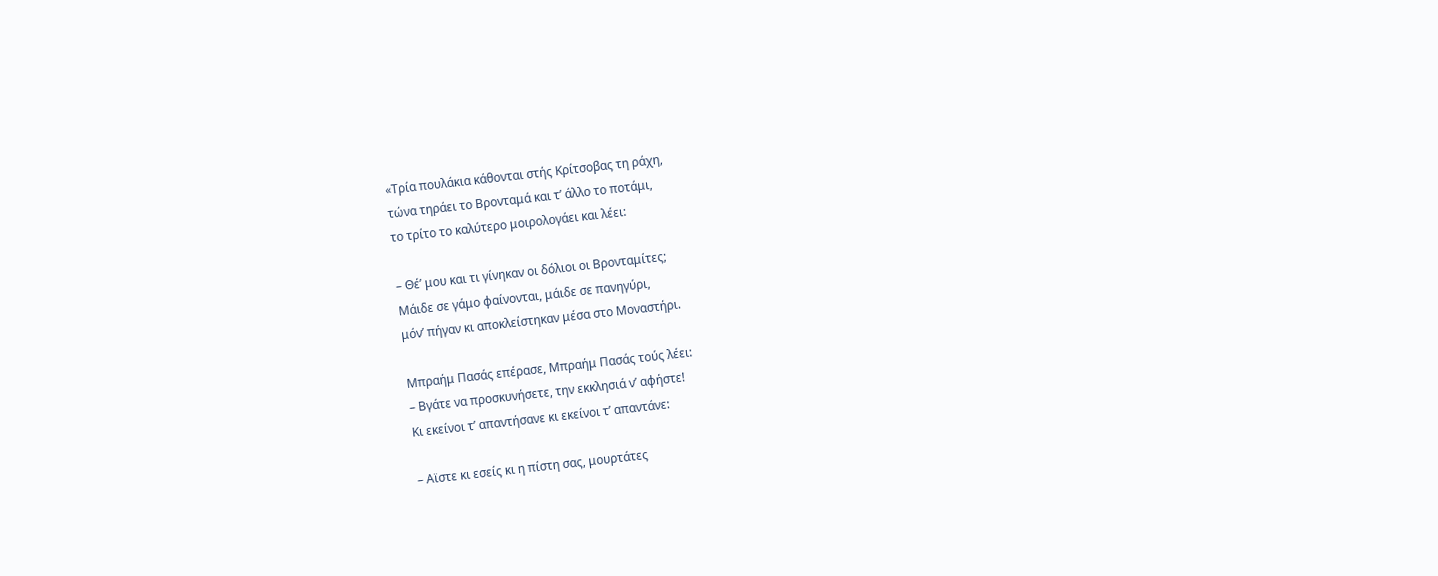«Τρία πουλάκια κάθονται στής Κρίτσοβας τη ράχη,
τώνα τηράει το Βρονταμά και τ’ άλλο το ποτάμι,
το τρίτο το καλύτερο μοιρολογάει και λέει:

– Θέ’ μου και τι γίνηκαν οι δόλιοι οι Βρονταμίτες;
Μάιδε σε γάμο φαίνονται, μάιδε σε πανηγύρι,
μόν’ πήγαν κι αποκλείστηκαν μέσα στο Μοναστήρι.

Μπραήμ Πασάς επέρασε, Μπραήμ Πασάς τούς λέει:
– Βγάτε να προσκυνήσετε, την εκκλησιά ν’ αφήστε!
Κι εκείνοι τ’ απαντήσανε κι εκείνοι τ’ απαντάνε:

– Αϊστε κι εσείς κι η πίστη σας, μουρτάτες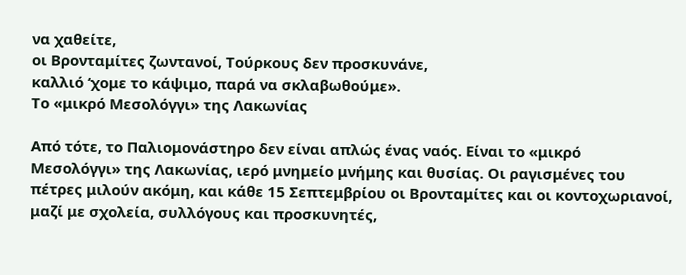να χαθείτε,
οι Βρονταμίτες ζωντανοί, Τούρκους δεν προσκυνάνε,
καλλιό ‘χομε το κάψιμο, παρά να σκλαβωθούμε».
Το «μικρό Μεσολόγγι» της Λακωνίας

Από τότε, το Παλιομονάστηρο δεν είναι απλώς ένας ναός. Είναι το «μικρό Μεσολόγγι» της Λακωνίας, ιερό μνημείο μνήμης και θυσίας. Οι ραγισμένες του πέτρες μιλούν ακόμη, και κάθε 15 Σεπτεμβρίου οι Βρονταμίτες και οι κοντοχωριανοί, μαζί με σχολεία, συλλόγους και προσκυνητές,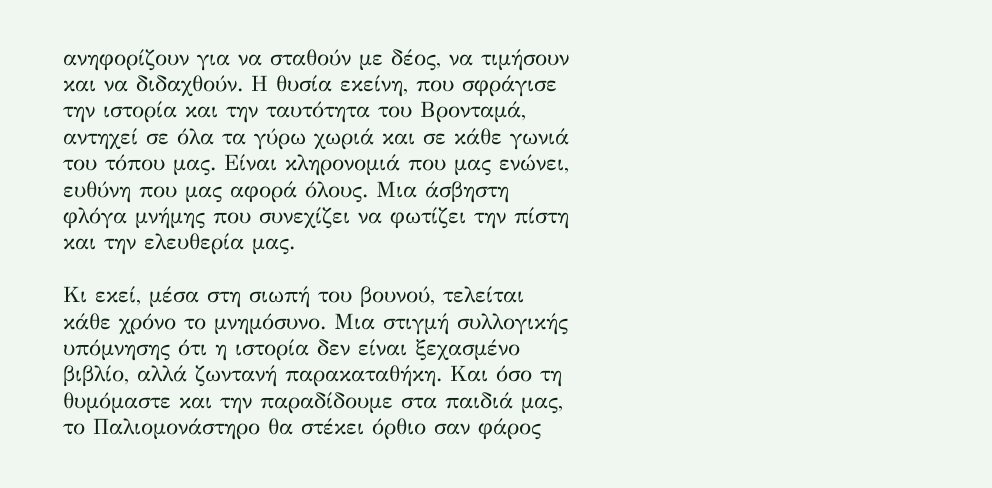ανηφορίζουν για να σταθούν με δέος, να τιμήσουν και να διδαχθούν. Η θυσία εκείνη, που σφράγισε την ιστορία και την ταυτότητα του Βρονταμά, αντηχεί σε όλα τα γύρω χωριά και σε κάθε γωνιά του τόπου μας. Είναι κληρονομιά που μας ενώνει, ευθύνη που μας αφορά όλους. Mια άσβηστη φλόγα μνήμης που συνεχίζει να φωτίζει την πίστη και την ελευθερία μας.

Κι εκεί, μέσα στη σιωπή του βουνού, τελείται κάθε χρόνο το μνημόσυνο. Μια στιγμή συλλογικής υπόμνησης ότι η ιστορία δεν είναι ξεχασμένο βιβλίο, αλλά ζωντανή παρακαταθήκη. Και όσο τη θυμόμαστε και την παραδίδουμε στα παιδιά μας, το Παλιομονάστηρο θα στέκει όρθιο σαν φάρος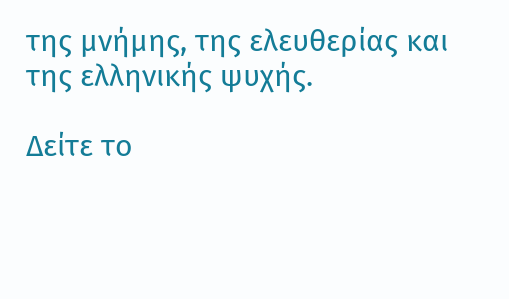της μνήμης, της ελευθερίας και της ελληνικής ψυχής.

Δείτε το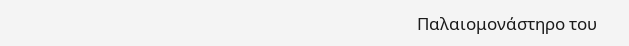Παλαιομονάστηρο του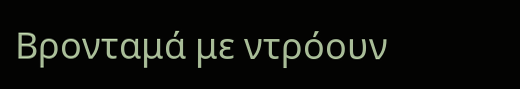Βρονταμά με ντρόουν